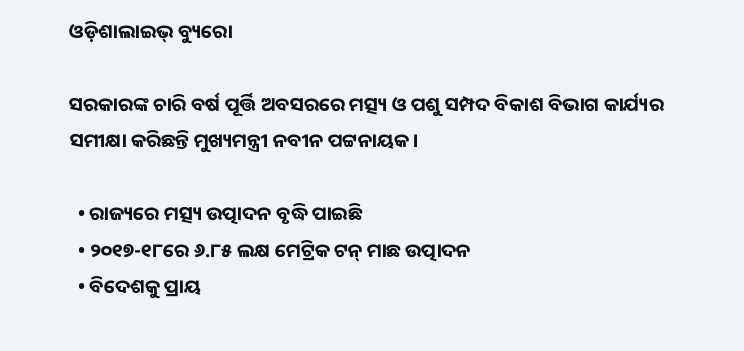ଓଡ଼ିଶାଲାଇଭ୍‌ ବ୍ୟୁରୋ

ସରକାରଙ୍କ ଚାରି ବର୍ଷ ପୂର୍ତ୍ତି ଅବସରରେ ମତ୍ସ୍ୟ ଓ ପଶୁ ସମ୍ପଦ ବିକାଶ ବିଭାଗ କାର୍ଯ୍ୟର ସମୀକ୍ଷା କରିଛନ୍ତି ମୁଖ୍ୟମନ୍ତ୍ରୀ ନବୀନ ପଟ୍ଟନାୟକ।

  • ରାଜ୍ୟରେ ମତ୍ସ୍ୟ ଉତ୍ପାଦନ ବୃଦ୍ଧି ପାଇଛି
  • ୨୦୧୭-୧୮ରେ ୬.୮୫ ଲକ୍ଷ ମେଟ୍ରିକ ଟନ୍‌ ମାଛ ଉତ୍ପାଦନ
  • ବିଦେଶକୁ ପ୍ରାୟ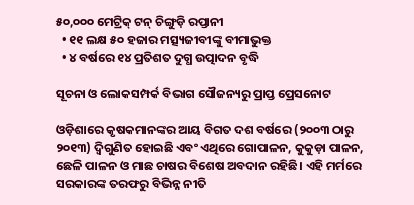୫୦,୦୦୦ ମେଟ୍ରିକ୍ ଟନ୍ ଚିଙ୍ଗୁଡ଼ି ରପ୍ତାନୀ
  • ୧୧ ଲକ୍ଷ ୫୦ ହଜାର ମତ୍ସ୍ୟଜୀବୀଙ୍କୁ ବୀମାଭୁକ୍ତ
  • ୪ ବର୍ଷରେ ୧୪ ପ୍ରତିଶତ ଦୁଗ୍ଧ ଉତ୍ପାଦନ ବୃଦ୍ଧି

ସୂଚନା ଓ ଲୋକସମ୍ପର୍କ ବିଭାଗ ସୌଜନ୍ୟରୁ ପ୍ରାପ୍ତ ପ୍ରେସନୋଟ

ଓଡ଼ିଶାରେ କୃଷକମାନଙ୍କର ଆୟ ବିଗତ ଦଶ ବର୍ଷରେ (୨୦୦୩ ଠାରୁ ୨୦୧୩) ଦ୍ୱିଗୁଣିତ ହୋଇଛି ଏବଂ ଏଥିରେ ଗୋପାଳନ, କୁକୁଡ଼ା ପାଳନ, ଛେଳି ପାଳନ ଓ ମାଛ ଚାଷର ବିଶେଷ ଅବଦାନ ରହିଛି। ଏହି ମର୍ମରେ ସରକାରଙ୍କ ତରଫରୁ ବିଭିନ୍ନ ନୀତି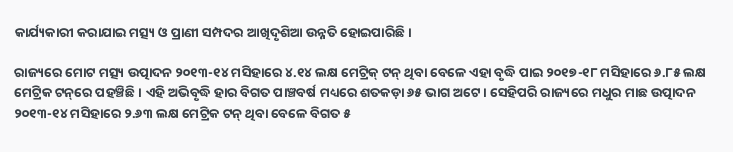କାର୍ଯ୍ୟକାରୀ କରାଯାଇ ମତ୍ସ୍ୟ ଓ ପ୍ରାଣୀ ସମ୍ପଦର ଆଖିଦୃଶିଆ ଉନ୍ନତି ହୋଇପାରିଛି।

ରାଜ୍ୟରେ ମୋଟ ମତ୍ସ୍ୟ ଉତ୍ପାଦନ ୨୦୧୩-୧୪ ମସିହାରେ ୪.୧୪ ଲକ୍ଷ ମେଟ୍ରିକ୍ ଟନ୍ ଥିବା ବେଳେ ଏହା ବୃଦ୍ଧି ପାଇ ୨୦୧୭-୧୮ ମସିହାରେ ୬.୮୫ ଲକ୍ଷ ମେଟ୍ରିକ ଟନ୍‌ରେ ପହଞ୍ଚିଛି। ଏହି ଅଭିବୃଦ୍ଧି ହାର ବିଗତ ପାଞ୍ଚବର୍ଷ ମଧ୍ୟରେ ଶତକଡ଼ା ୬୫ ଭାଗ ଅଟେ। ସେହିପରି ରାଜ୍ୟରେ ମଧୁର ମାଛ ଉତ୍ପାଦନ ୨୦୧୩-୧୪ ମସିହାରେ ୨.୬୩ ଲକ୍ଷ ମେଟ୍ରିକ ଟନ୍ ଥିବା ବେଳେ ବିଗତ ୫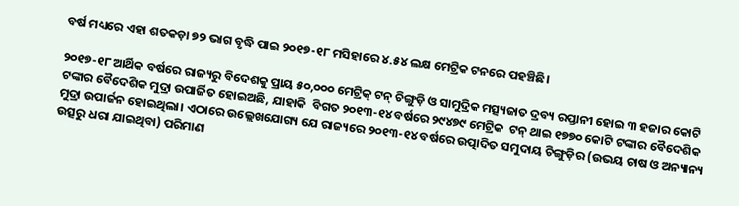ବର୍ଷ ମଧ୍ୟରେ ଏହା ଶତକଡ଼ା ୭୨ ଭାଗ ବୃଦ୍ଧି ପାଇ ୨୦୧୭-୧୮ ମସିହାରେ ୪.୫୪ ଲକ୍ଷ ମେଟ୍ରିକ ଟନରେ ପହଞ୍ଚିଛି।

୨୦୧୭-୧୮ ଆର୍ଥିକ ବର୍ଷରେ ରାଜ୍ୟରୁ ବିଦେଶକୁ ପ୍ରାୟ ୫୦,୦୦୦ ମେଟ୍ରିକ୍ ଟନ୍ ଚିଙ୍ଗୁଡ଼ି ଓ ସାମୁଦ୍ରିକ ମତ୍ସ୍ୟଜାତ ଦ୍ରବ୍ୟ ରପ୍ତାନୀ ହୋଇ ୩ ହଜାର କୋଟି ଟଙ୍କାର ବୈଦେଶିକ ମୁଦ୍ରା ଉପାର୍ଜିତ ହୋଇଅଛି, ଯାହାକି  ବିଗତ ୨୦୧୩-୧୪ ବର୍ଷରେ ୨୯୪୭୯ ମେଟ୍ରିକ  ଟନ୍ ଥାଇ ୧୭୭୦ କୋଟି ଟଙ୍କାର ବୈଦେଶିକ ମୁଦ୍ରା ଉପାର୍ଜନ ହୋଇଥିଲା। ଏଠାରେ ଉଲ୍ଲେଖଯୋଗ୍ୟ ଯେ ରାଜ୍ୟରେ ୨୦୧୩-୧୪ ବର୍ଷରେ ଉତ୍ପାଦିତ ସମୁଦାୟ ଚିଙ୍ଗୁଡ଼ିର (ଉଭୟ ଚାଷ ଓ ଅନ୍ୟାନ୍ୟ ଉତ୍ସରୁ ଧରା ଯାଇଥିବା) ପରିମାଣ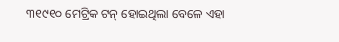୩୧୯୧୦ ମେଟ୍ରିକ ଟନ୍ ହୋଇଥିଲା ବେଳେ ଏହା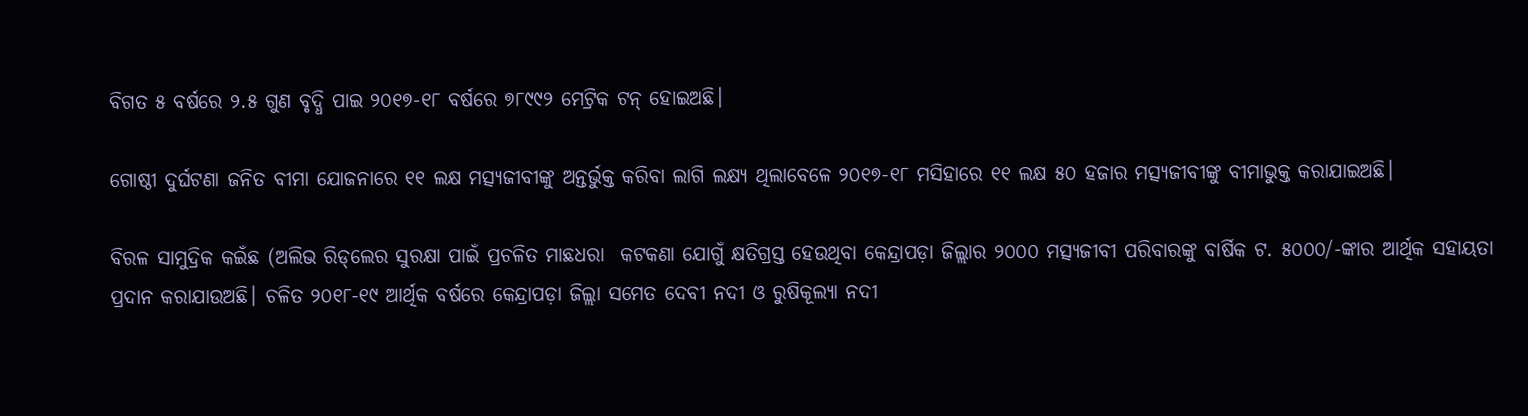ବିଗତ ୫ ବର୍ଷରେ ୨.୫ ଗୁଣ ବୃଦ୍ଧି ପାଇ ୨୦୧୭-୧୮ ବର୍ଷରେ ୭୮୯୯୨ ମେଟ୍ରିକ ଟନ୍ ହୋଇଅଛି।

ଗୋଷ୍ଠୀ ଦୁର୍ଘଟଣା ଜନିତ ବୀମା ଯୋଜନାରେ ୧୧ ଲକ୍ଷ ମତ୍ସ୍ୟଜୀବୀଙ୍କୁ ଅନ୍ତର୍ଭୁକ୍ତ କରିବା ଲାଗି ଲକ୍ଷ୍ୟ ଥିଲାବେଳେ ୨୦୧୭-୧୮ ମସିହାରେ ୧୧ ଲକ୍ଷ ୫୦ ହଜାର ମତ୍ସ୍ୟଜୀବୀଙ୍କୁ ବୀମାଭୁକ୍ତ କରାଯାଇଅଛି।

ବିରଳ ସାମୁଦ୍ରିକ କଇଁଛ (ଅଲିଭ ରିଡ୍‌ଲେର ସୁରକ୍ଷା ପାଇଁ ପ୍ରଚଳିତ ମାଛଧରା  କଟକଣା ଯୋଗୁଁ କ୍ଷତିଗ୍ରସ୍ତ ହେଉଥିବା କେନ୍ଦ୍ରାପଡ଼ା ଜିଲ୍ଲାର ୨୦୦୦ ମତ୍ସ୍ୟଜୀବୀ ପରିବାରଙ୍କୁ ବାର୍ଷିକ ଟ. ୫୦୦୦/-ଙ୍କାର ଆର୍ଥିକ ସହାୟତା ପ୍ରଦାନ କରାଯାଉଅଛି। ଚଳିତ ୨୦୧୮-୧୯ ଆର୍ଥିକ ବର୍ଷରେ କେନ୍ଦ୍ରାପଡ଼ା ଜିଲ୍ଲା ସମେତ ଦେବୀ ନଦୀ ଓ ରୁଷିକୂଲ୍ୟା ନଦୀ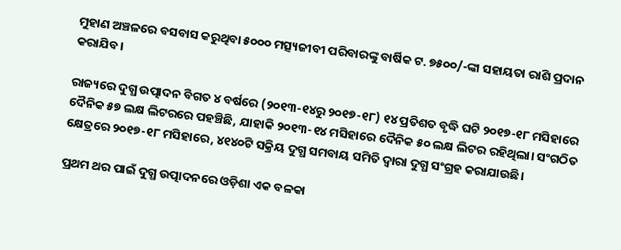ମୁହାଣ ଅଞ୍ଚଳରେ ବସବାସ କରୁଥିବା ୫୦୦୦ ମତ୍ସ୍ୟଜୀବୀ ପରିବାରଙ୍କୁ ବାର୍ଷିକ ଟ. ୭୫୦୦/-ଙ୍କା ସହାୟତା ରାଶି ପ୍ରଦାନ କରାଯିବ।

ରାଜ୍ୟରେ ଦୁଗ୍ଧ ଉତ୍ପାଦନ ବିଗତ ୪ ବର୍ଷରେ (୨୦୧୩-୧୪ରୁ ୨୦୧୭-୧୮) ୧୪ ପ୍ରତିଶତ ବୃଦ୍ଧି ଘଟି ୨୦୧୭-୧୮ ମସିହାରେ ଦୈନିକ ୫୭ ଲକ୍ଷ ଲିଟରରେ ପହଞ୍ଚିଛି, ଯାହାକି ୨୦୧୩-୧୪ ମସିହାରେ ଦୈନିକ ୫୦ ଲକ୍ଷ ଲିଟର ରହିଥିଲା। ସଂଗଠିତ କ୍ଷେତ୍ରରେ ୨୦୧୭-୧୮ ମସିହାରେ, ୪୧୪୦ଟି ସକ୍ରିୟ ଦୁଗ୍ଧ ସମବାୟ ସମିତି ଦ୍ୱାରା ଦୁଗ୍ଧ ସଂଗ୍ରହ କରାଯାଉଛି।

ପ୍ରଥମ ଥର ପାଇଁ ଦୁଗ୍ଧ ଉତ୍ପାଦନରେ ଓଡ଼ିଶା ଏକ ବଳକା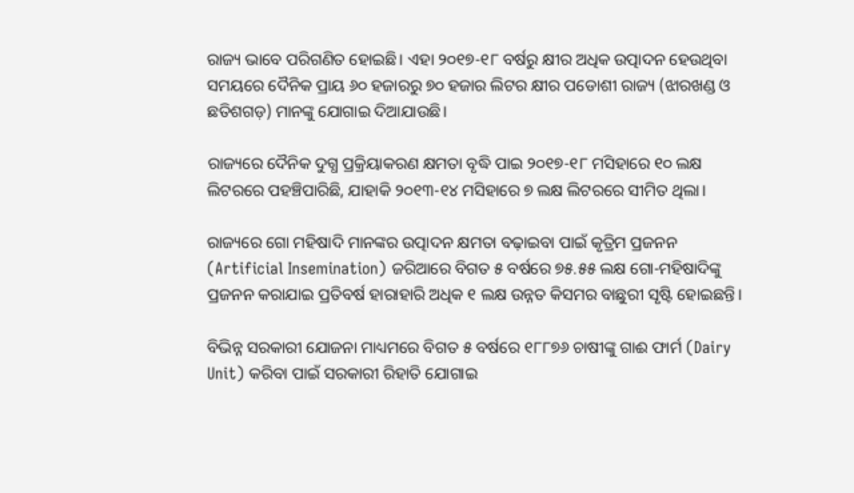ରାଜ୍ୟ ଭାବେ ପରିଗଣିତ ହୋଇଛି। ଏହା ୨୦୧୭-୧୮ ବର୍ଷରୁ କ୍ଷୀର ଅଧିକ ଉତ୍ପାଦନ ହେଉଥିବା ସମୟରେ ଦୈନିକ ପ୍ରାୟ ୬୦ ହଜାରରୁ ୭୦ ହଜାର ଲିଟର କ୍ଷୀର ପଡୋଶୀ ରାଜ୍ୟ (ଝାରଖଣ୍ଡ ଓ ଛତିଶଗଡ଼) ମାନଙ୍କୁ ଯୋଗାଇ ଦିଆଯାଉଛି।

ରାଜ୍ୟରେ ଦୈନିକ ଦୁଗ୍ଧ ପ୍ରକ୍ରିୟାକରଣ କ୍ଷମତା ବୃଦ୍ଧି ପାଇ ୨୦୧୭-୧୮ ମସିହାରେ ୧୦ ଲକ୍ଷ ଲିଟରରେ ପହଞ୍ଚିପାରିଛି, ଯାହାକି ୨୦୧୩-୧୪ ମସିହାରେ ୭ ଲକ୍ଷ ଲିଟରରେ ସୀମିତ ଥିଲା।

ରାଜ୍ୟରେ ଗୋ ମହିଷାଦି ମାନଙ୍କର ଉତ୍ପାଦନ କ୍ଷମତା ବଢ଼ାଇବା ପାଇଁ କୃତ୍ରିମ ପ୍ରଜନନ (Artificial Insemination) ଜରିଆରେ ବିଗତ ୫ ବର୍ଷରେ ୭୫.୫୫ ଲକ୍ଷ ଗୋ-ମହିଷାଦିଙ୍କୁ ପ୍ରଜନନ କରାଯାଇ ପ୍ରତିବର୍ଷ ହାରାହାରି ଅଧିକ ୧ ଲକ୍ଷ ଉନ୍ନତ କିସମର ବାଛୁରୀ ସୃଷ୍ଟି ହୋଇଛନ୍ତି।

ବିଭିନ୍ନ ସରକାରୀ ଯୋଜନା ମାଧ୍ୟମରେ ବିଗତ ୫ ବର୍ଷରେ ୧୮୮୭୬ ଚାଷୀଙ୍କୁ ଗାଈ ଫାର୍ମ (Dairy Unit) କରିବା ପାଇଁ ସରକାରୀ ରିହାତି ଯୋଗାଇ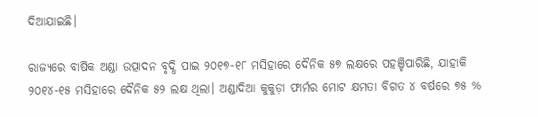ଦିଆଯାଇଛି।

ରାଜ୍ୟରେ ବାର୍ଷିକ ଅଣ୍ଡା ଉତ୍ପାଦନ ବୃଦ୍ଧି ପାଇ ୨୦୧୭-୧୮ ମସିହାରେ ଦୈନିକ ୫୭ ଲକ୍ଷରେ ପହଞ୍ଚିପାରିଛି, ଯାହାକି ୨୦୧୪-୧୫ ମସିହାରେ ଦୈନିକ ୫୨ ଲକ୍ଷ ଥିଲା। ଅଣ୍ଡାଦିଆ କୁକୁଡ଼ା ଫାର୍ମର ମୋଟ କ୍ଷମତା ବିଗତ ୪ ବର୍ଷରେ ୭୫ %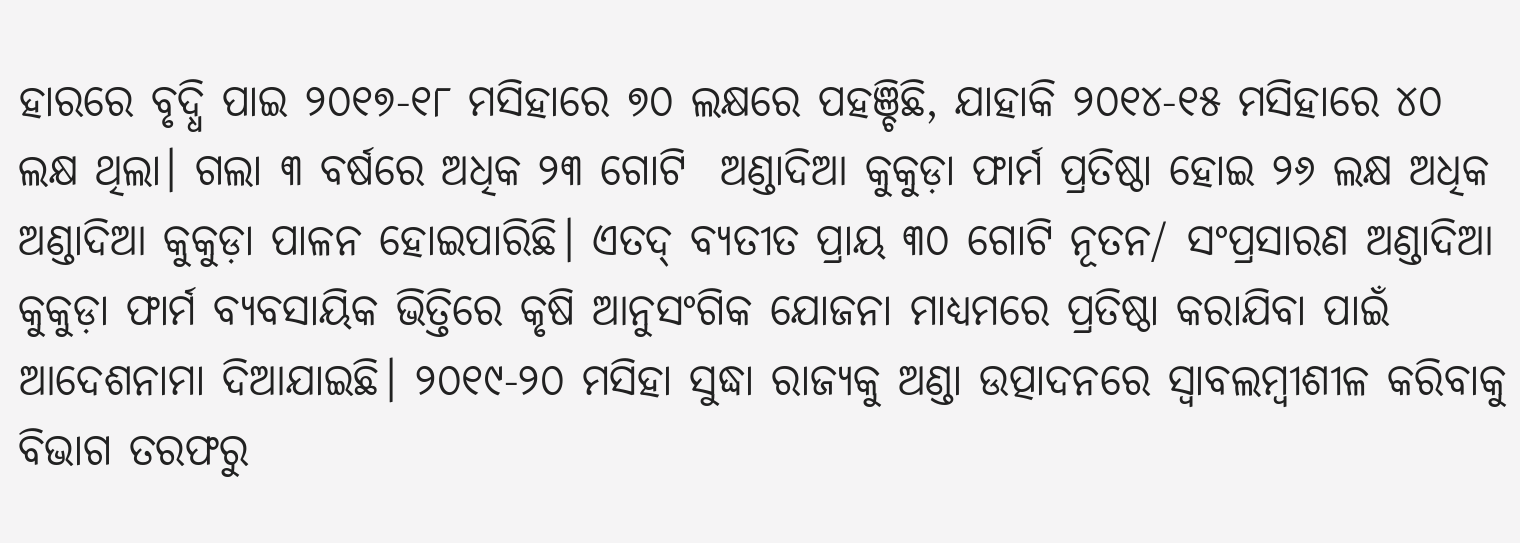ହାରରେ ବୃଦ୍ଧି ପାଇ ୨୦୧୭-୧୮ ମସିହାରେ ୭୦ ଲକ୍ଷରେ ପହଞ୍ଚିଛି, ଯାହାକି ୨୦୧୪-୧୫ ମସିହାରେ ୪୦ ଲକ୍ଷ ଥିଲା। ଗଲା ୩ ବର୍ଷରେ ଅଧିକ ୨୩ ଗୋଟି  ଅଣ୍ଡାଦିଆ କୁକୁଡ଼ା ଫାର୍ମ ପ୍ରତିଷ୍ଠା ହୋଇ ୨୬ ଲକ୍ଷ ଅଧିକ ଅଣ୍ଡାଦିଆ କୁକୁଡ଼ା ପାଳନ ହୋଇପାରିଛି। ଏତଦ୍ ବ୍ୟତୀତ ପ୍ରାୟ ୩୦ ଗୋଟି ନୂତନ/ ସଂପ୍ରସାରଣ ଅଣ୍ଡାଦିଆ କୁକୁଡ଼ା ଫାର୍ମ ବ୍ୟବସାୟିକ ଭିତ୍ତିରେ କୃଷି ଆନୁସଂଗିକ ଯୋଜନା ମାଧ୍ୟମରେ ପ୍ରତିଷ୍ଠା କରାଯିବା ପାଇଁ ଆଦେଶନାମା ଦିଆଯାଇଛି। ୨୦୧୯-୨୦ ମସିହା ସୁଦ୍ଧା ରାଜ୍ୟକୁ ଅଣ୍ଡା ଉତ୍ପାଦନରେ ସ୍ୱାବଲମ୍ବୀଶୀଳ କରିବାକୁ ବିଭାଗ ତରଫରୁ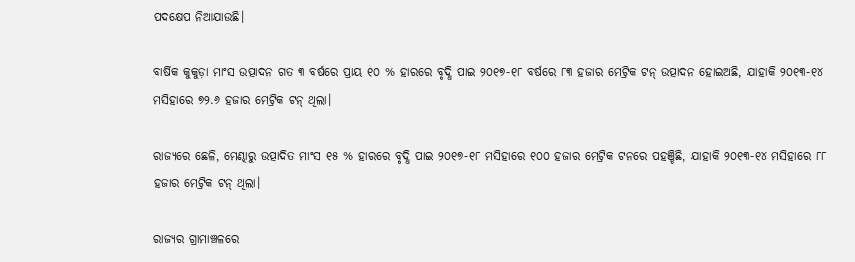ପଦକ୍ଷେପ ନିଆଯାଉଛି।

ବାର୍ଷିକ କୁକୁଡ଼ା ମାଂସ ଉତ୍ପାଦନ ଗତ ୩ ବର୍ଷରେ ପ୍ରାୟ ୧୦ % ହାରରେ ବୃଦ୍ଧି ପାଇ ୨୦୧୭-୧୮ ବର୍ଷରେ ୮୩ ହଜାର ମେଟ୍ରିକ ଟନ୍ ଉତ୍ପାଦନ ହୋଇଅଛି, ଯାହାକି ୨୦୧୩-୧୪ ମସିହାରେ ୭୨.୬ ହଜାର ମେଟ୍ରିକ ଟନ୍ ଥିଲା।

ରାଜ୍ୟରେ ଛେଳି, ମେଣ୍ଢାରୁ ଉତ୍ପାଦିତ ମାଂସ ୧୫ % ହାରରେ ବୃଦ୍ଧି ପାଇ ୨୦୧୭-୧୮ ମସିହାରେ ୧୦୦ ହଜାର ମେଟ୍ରିକ ଟନରେ ପହଞ୍ଚିଛି, ଯାହାକି ୨୦୧୩-୧୪ ମସିହାରେ ୮୮ ହଜାର ମେଟ୍ରିକ ଟନ୍ ଥିଲା।

ରାଜ୍ୟର ଗ୍ରାମାଞ୍ଚଳରେ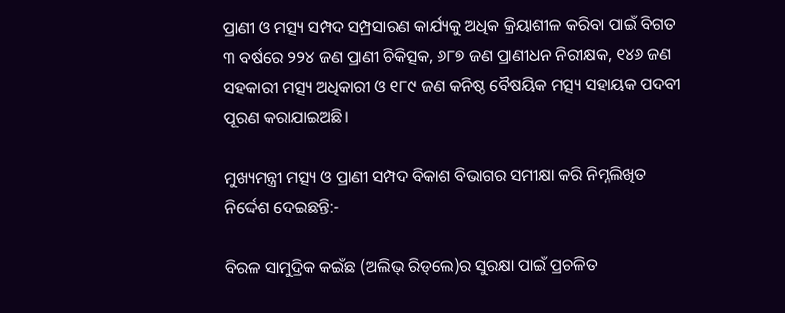ପ୍ରାଣୀ ଓ ମତ୍ସ୍ୟ ସମ୍ପଦ ସମ୍ପ୍ରସାରଣ କାର୍ଯ୍ୟକୁ ଅଧିକ କ୍ରିୟାଶୀଳ କରିବା ପାଇଁ ବିଗତ ୩ ବର୍ଷରେ ୨୨୪ ଜଣ ପ୍ରାଣୀ ଚିକିତ୍ସକ, ୬୮୭ ଜଣ ପ୍ରାଣୀଧନ ନିରୀକ୍ଷକ, ୧୪୬ ଜଣ ସହକାରୀ ମତ୍ସ୍ୟ ଅଧିକାରୀ ଓ ୧୮୯ ଜଣ କନିଷ୍ଠ ବୈଷୟିକ ମତ୍ସ୍ୟ ସହାୟକ ପଦବୀ ପୂରଣ କରାଯାଇଅଛି।

ମୁଖ୍ୟମନ୍ତ୍ରୀ ମତ୍ସ୍ୟ ଓ ପ୍ରାଣୀ ସମ୍ପଦ ବିକାଶ ବିଭାଗର ସମୀକ୍ଷା କରି ନିମ୍ନଲିଖିତ ନିର୍ଦ୍ଦେଶ ଦେଇଛନ୍ତି:-

ବିରଳ ସାମୁଦ୍ରିକ କଇଁଛ (ଅଲିଭ୍ ରିଡ୍‌ଲେ)ର ସୁରକ୍ଷା ପାଇଁ ପ୍ରଚଳିତ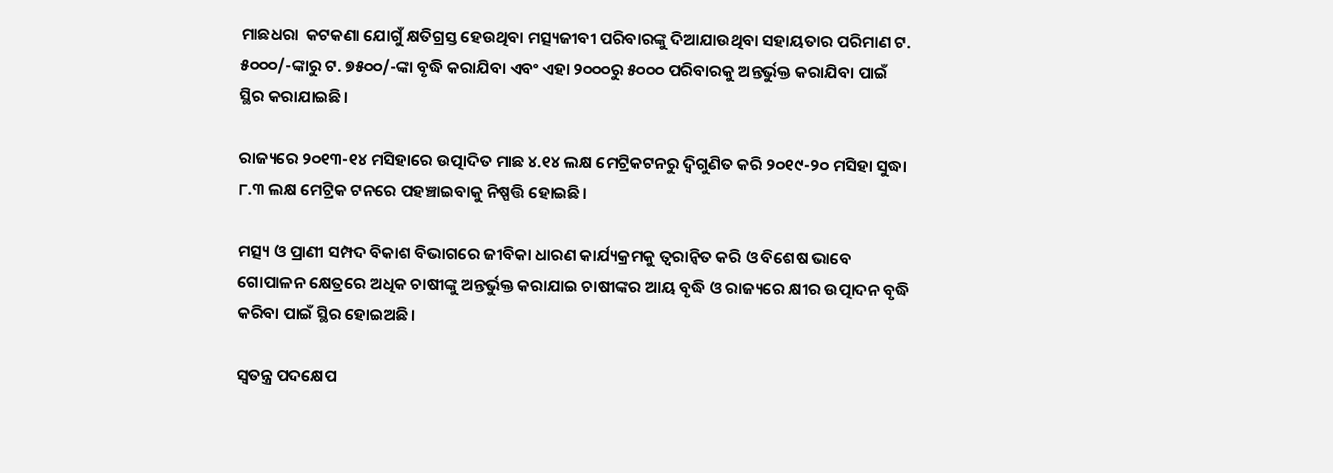ମାଛଧରା  କଟକଣା ଯୋଗୁଁ କ୍ଷତିଗ୍ରସ୍ତ ହେଉଥିବା ମତ୍ସ୍ୟଜୀବୀ ପରିବାରଙ୍କୁ ଦିଆଯାଉଥିବା ସହାୟତାର ପରିମାଣ ଟ. ୫୦୦୦/-ଙ୍କାରୁ ଟ. ୭୫୦୦/-ଙ୍କା ବୃଦ୍ଧି କରାଯିବା ଏବଂ ଏହା ୨୦୦୦ରୁ ୫୦୦୦ ପରିବାରକୁ ଅନ୍ତର୍ଭୁକ୍ତ କରାଯିବା ପାଇଁ ସ୍ଥିର କରାଯାଇଛି।

ରାଜ୍ୟରେ ୨୦୧୩-୧୪ ମସିହାରେ ଉତ୍ପାଦିତ ମାଛ ୪.୧୪ ଲକ୍ଷ ମେଟ୍ରିକଟନରୁ ଦ୍ବିଗୁଣିତ କରି ୨୦୧୯-୨୦ ମସିହା ସୁଦ୍ଧା ୮.୩ ଲକ୍ଷ ମେଟ୍ରିକ ଟନରେ ପହଞ୍ଚାଇବାକୁ ନିଷ୍ପତ୍ତି ହୋଇଛି।

ମତ୍ସ୍ୟ ଓ ପ୍ରାଣୀ ସମ୍ପଦ ବିକାଶ ବିଭାଗରେ ଜୀବିକା ଧାରଣ କାର୍ଯ୍ୟକ୍ରମକୁ ତ୍ୱରାନ୍ୱିତ କରି ଓ ବିଶେଷ ଭାବେ ଗୋପାଳନ କ୍ଷେତ୍ରରେ ଅଧିକ ଚାଷୀଙ୍କୁ ଅନ୍ତର୍ଭୁକ୍ତ କରାଯାଇ ଚାଷୀଙ୍କର ଆୟ ବୃଦ୍ଧି ଓ ରାଜ୍ୟରେ କ୍ଷୀର ଉତ୍ପାଦନ ବୃଦ୍ଧି କରିବା ପାଇଁ ସ୍ଥିର ହୋଇଅଛି।

ସ୍ୱତନ୍ତ୍ର ପଦକ୍ଷେପ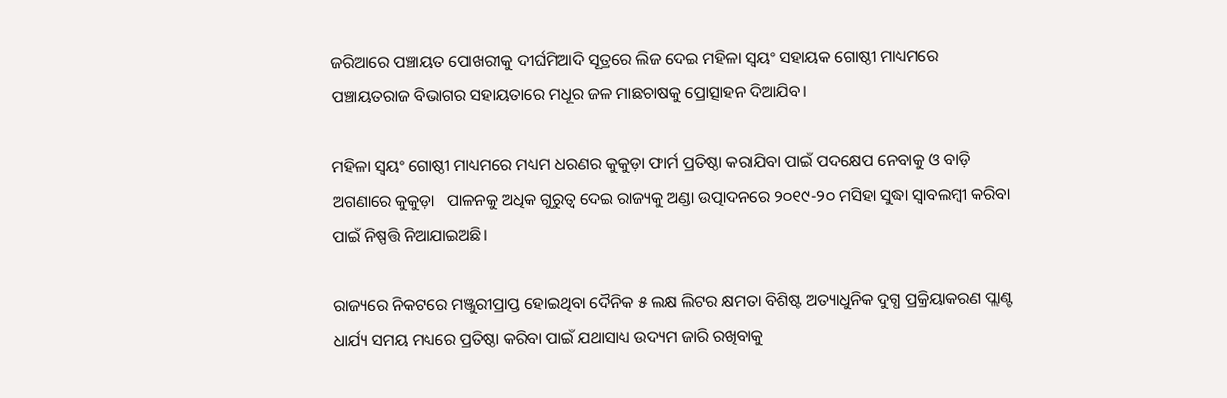ଜରିଆରେ ପଞ୍ଚାୟତ ପୋଖରୀକୁ ଦୀର୍ଘମିଆଦି ସୂତ୍ରରେ ଲିଜ ଦେଇ ମହିଳା ସ୍ୱୟଂ ସହାୟକ ଗୋଷ୍ଠୀ ମାଧ୍ୟମରେ ପଞ୍ଚାୟତରାଜ ବିଭାଗର ସହାୟତାରେ ମଧୂର ଜଳ ମାଛଚାଷକୁ ପ୍ରୋତ୍ସାହନ ଦିଆଯିବ।

ମହିଳା ସ୍ୱୟଂ ଗୋଷ୍ଠୀ ମାଧ୍ୟମରେ ମଧ୍ୟମ ଧରଣର କୁକୁଡ଼ା ଫାର୍ମ ପ୍ରତିଷ୍ଠା କରାଯିବା ପାଇଁ ପଦକ୍ଷେପ ନେବାକୁ ଓ ବାଡ଼ି ଅଗଣାରେ କୁକୁଡ଼ା   ପାଳନକୁ ଅଧିକ ଗୁରୁତ୍ୱ ଦେଇ ରାଜ୍ୟକୁ ଅଣ୍ଡା ଉତ୍ପାଦନରେ ୨୦୧୯-୨୦ ମସିହା ସୁଦ୍ଧା ସ୍ୱାବଲମ୍ବୀ କରିବା ପାଇଁ ନିଷ୍ପତ୍ତି ନିଆଯାଇଅଛି।

ରାଜ୍ୟରେ ନିକଟରେ ମଞ୍ଜୁରୀପ୍ରାପ୍ତ ହୋଇଥିବା ଦୈନିକ ୫ ଲକ୍ଷ ଲିଟର କ୍ଷମତା ବିଶିଷ୍ଟ ଅତ୍ୟାଧୁନିକ ଦୁଗ୍ଧ ପ୍ରକ୍ରିୟାକରଣ ପ୍ଲାଣ୍ଟ ଧାର୍ଯ୍ୟ ସମୟ ମଧ୍ୟରେ ପ୍ରତିଷ୍ଠା କରିବା ପାଇଁ ଯଥାସାଧ୍ୟ ଉଦ୍ୟମ ଜାରି ରଖିବାକୁ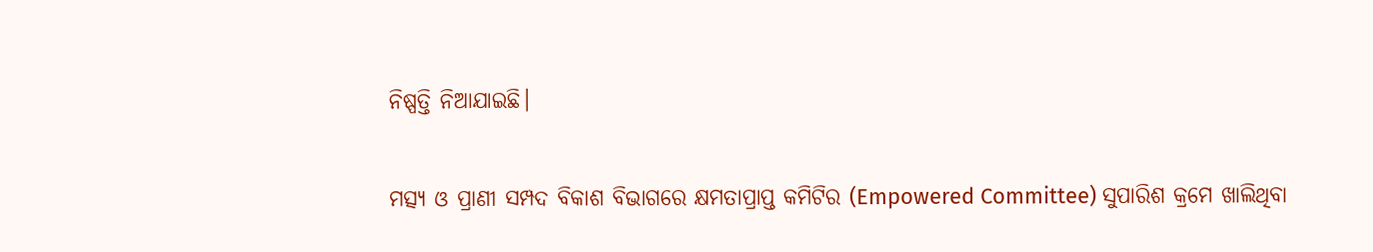ନିଷ୍ପତ୍ତି ନିଆଯାଇଛି।

ମତ୍ସ୍ୟ ଓ ପ୍ରାଣୀ ସମ୍ପଦ ବିକାଶ ବିଭାଗରେ କ୍ଷମତାପ୍ରାପ୍ତ କମିଟିର (Empowered Committee) ସୁପାରିଶ କ୍ରମେ ଖାଲିଥିବା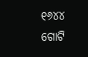୧୬୪୪ ଗୋଟି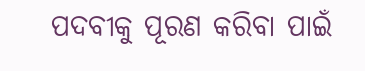ପଦବୀକୁ ପୂରଣ କରିବା ପାଇଁ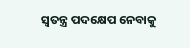ସ୍ୱତନ୍ତ୍ର ପଦକ୍ଷେପ ନେବାକୁ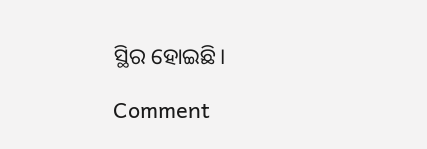ସ୍ଥିର ହୋଇଛି।

Comment